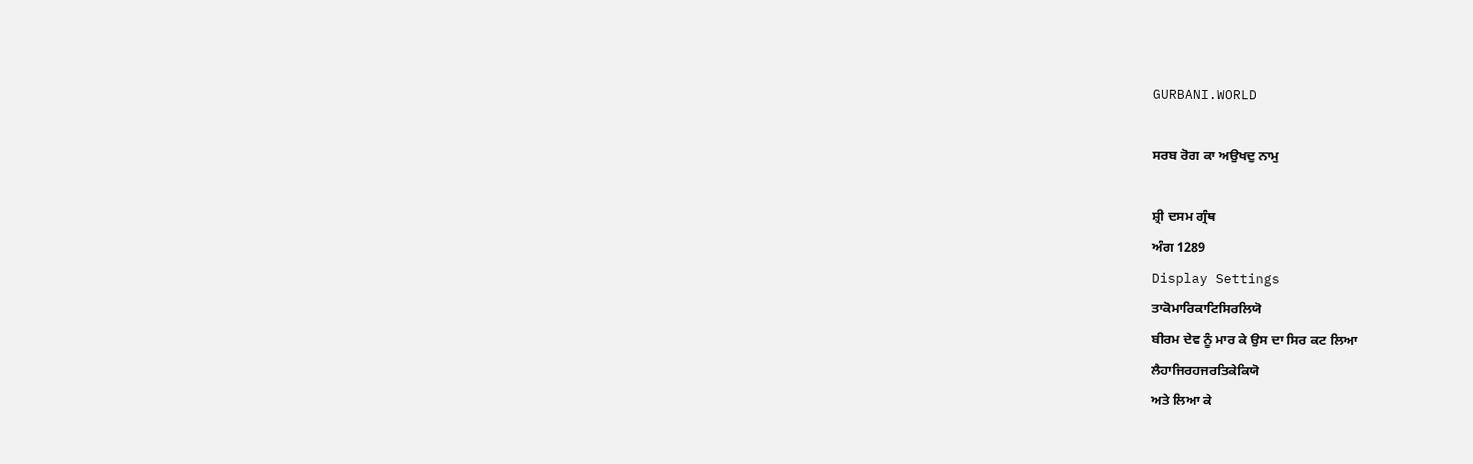GURBANI.WORLD

ਸਰਬ ਰੋਗ ਕਾ ਅਉਖਦੁ ਨਾਮੁ

ਸ਼੍ਰੀ ਦਸਮ ਗ੍ਰੰਥ
ਅੰਗ 1289
Display Settings
ਤਾਕੋਮਾਰਿਕਾਟਿਸਿਰਲਿਯੋ
ਬੀਰਮ ਦੇਵ ਨੂੰ ਮਾਰ ਕੇ ਉਸ ਦਾ ਸਿਰ ਕਟ ਲਿਆ
ਲੈਹਾਜਿਰਹਜਰਤਿਕੇਕਿਯੋ
ਅਤੇ ਲਿਆ ਕੇ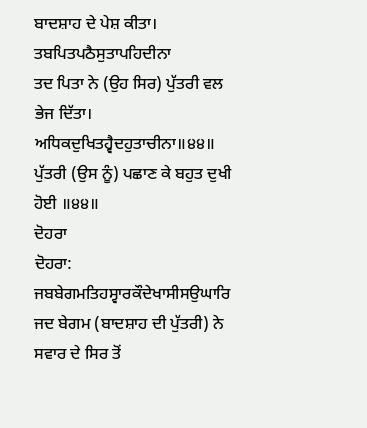ਬਾਦਸ਼ਾਹ ਦੇ ਪੇਸ਼ ਕੀਤਾ।
ਤਬਪਿਤਪਠੈਸੁਤਾਪਹਿਦੀਨਾ
ਤਦ ਪਿਤਾ ਨੇ (ਉਹ ਸਿਰ) ਪੁੱਤਰੀ ਵਲ ਭੇਜ ਦਿੱਤਾ।
ਅਧਿਕਦੁਖਿਤਹ੍ਵੈਦਹੁਤਾਚੀਨਾ॥੪੪॥
ਪੁੱਤਰੀ (ਉਸ ਨੂੰ) ਪਛਾਣ ਕੇ ਬਹੁਤ ਦੁਖੀ ਹੋਈ ॥੪੪॥
ਦੋਹਰਾ
ਦੋਹਰਾ:
ਜਬਬੇਗਮਤਿਹਸ੍ਵਾਰਕੌਦੇਖਾਸੀਸਉਘਾਰਿ
ਜਦ ਬੇਗਮ (ਬਾਦਸ਼ਾਹ ਦੀ ਪੁੱਤਰੀ) ਨੇ ਸਵਾਰ ਦੇ ਸਿਰ ਤੋਂ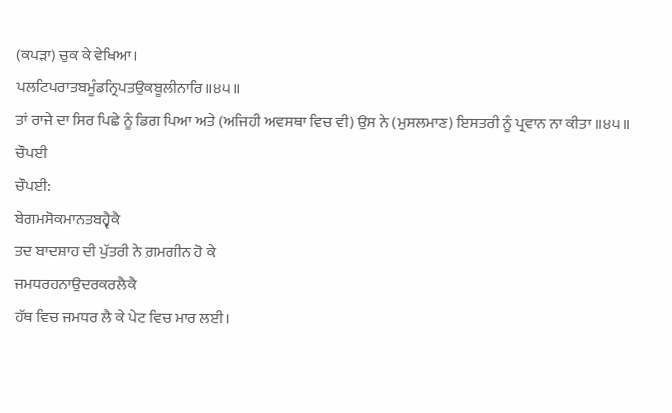(ਕਪੜਾ) ਚੁਕ ਕੇ ਵੇਖਿਆ।
ਪਲਟਿਪਰਾਤਬਮੂੰਡਨ੍ਰਿਪਤਉਕਬੂਲੀਨਾਰਿ॥੪੫॥
ਤਾਂ ਰਾਜੇ ਦਾ ਸਿਰ ਪਿਛੇ ਨੂੰ ਡਿਗ ਪਿਆ ਅਤੇ (ਅਜਿਹੀ ਅਵਸਥਾ ਵਿਚ ਵੀ) ਉਸ ਨੇ (ਮੁਸਲਮਾਣ) ਇਸਤਰੀ ਨੂੰ ਪ੍ਰਵਾਨ ਨਾ ਕੀਤਾ ॥੪੫॥
ਚੌਪਈ
ਚੌਪਈ:
ਬੇਗਮਸੋਕਮਾਨਤਬਹ੍ਵੈਕੈ
ਤਦ ਬਾਦਸ਼ਾਹ ਦੀ ਪੁੱਤਰੀ ਨੇ ਗ਼ਮਗੀਨ ਹੋ ਕੇ
ਜਮਧਰਹਨਾਉਦਰਕਰਲੈਕੈ
ਹੱਥ ਵਿਚ ਜਮਧਰ ਲੈ ਕੇ ਪੇਟ ਵਿਚ ਮਾਰ ਲਈ।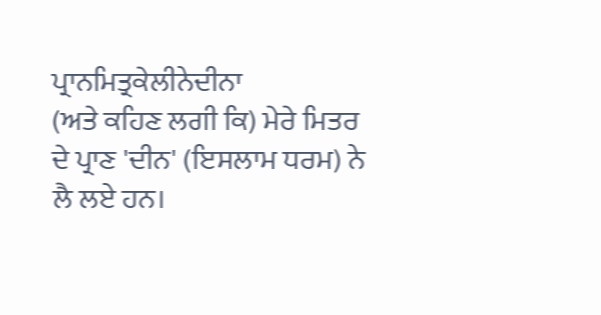ਪ੍ਰਾਨਮਿਤ੍ਰਕੇਲੀਨੇਦੀਨਾ
(ਅਤੇ ਕਹਿਣ ਲਗੀ ਕਿ) ਮੇਰੇ ਮਿਤਰ ਦੇ ਪ੍ਰਾਣ 'ਦੀਨ' (ਇਸਲਾਮ ਧਰਮ) ਨੇ ਲੈ ਲਏ ਹਨ।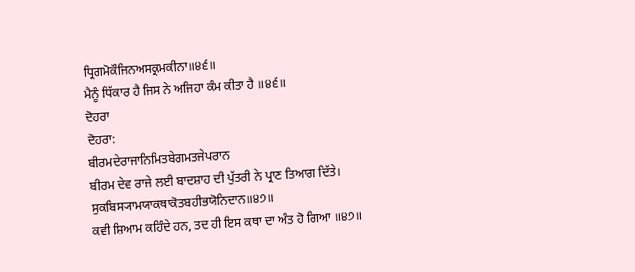ਧ੍ਰਿਗਮੋਕੌਜਿਨਅਸਕ੍ਰਮਕੀਨਾ॥੪੬॥
ਮੈਨੂੰ ਧਿੱਕਾਰ ਹੈ ਜਿਸ ਨੇ ਅਜਿਹਾ ਕੰਮ ਕੀਤਾ ਹੈ ॥੪੬॥
ਦੋਹਰਾ
ਦੋਹਰਾ:
ਬੀਰਮਦੇਰਾਜਾਨਿਮਿਤਬੇਗਮਤਜੇਪਰਾਨ
ਬੀਰਮ ਦੇਵ ਰਾਜੇ ਲਈ ਬਾਦਸ਼ਾਹ ਦੀ ਪੁੱਤਰੀ ਨੇ ਪ੍ਰਾਣ ਤਿਆਗ ਦਿੱਤੇ।
ਸੁਕਬਿਸ੍ਯਾਮਯਾਕਥਾਕੋਤਬਹੀਭਯੋਨਿਦਾਨ॥੪੭॥
ਕਵੀ ਸ਼ਿਆਮ ਕਹਿੰਦੇ ਹਨ, ਤਦ ਹੀ ਇਸ ਕਥਾ ਦਾ ਅੰਤ ਹੋ ਗਿਆ ॥੪੭॥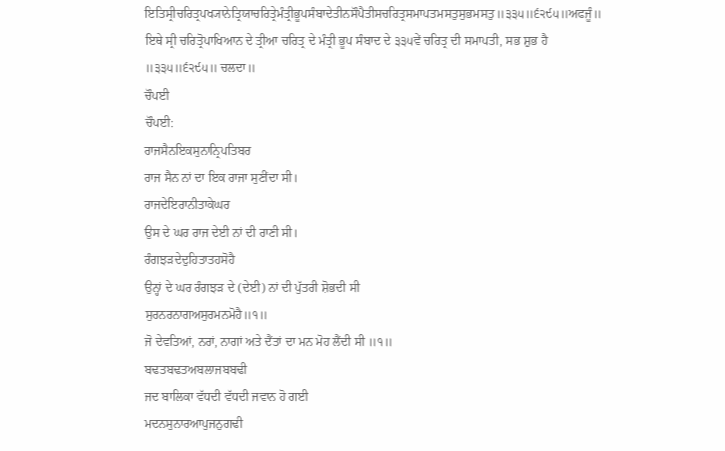ਇਤਿਸ੍ਰੀਚਰਿਤ੍ਰਪਖ੍ਯਾਨੇਤ੍ਰਿਯਾਚਰਿਤ੍ਰੇਮੰਤ੍ਰੀਭੂਪਸੰਬਾਦੇਤੀਨਸੌਪੈਤੀਸਚਰਿਤ੍ਰਸਮਾਪਤਮਸਤੁਸੁਭਮਸਤੁ॥੩੩੫॥੬੨੯੫॥ਅਫਜੂੰ॥
ਇਥੇ ਸ੍ਰੀ ਚਰਿਤ੍ਰੋਪਾਖਿਆਨ ਦੇ ਤ੍ਰੀਆ ਚਰਿਤ੍ਰ ਦੇ ਮੰਤ੍ਰੀ ਭੂਪ ਸੰਬਾਦ ਦੇ ੩੩੫ਵੇਂ ਚਰਿਤ੍ਰ ਦੀ ਸਮਾਪਤੀ, ਸਭ ਸ਼ੁਭ ਹੈ ॥੩੩੫॥੬੨੯੫॥ ਚਲਦਾ॥
ਚੌਪਈ
ਚੌਪਈ:
ਰਾਜਸੈਨਇਕਸੁਨਾਨ੍ਰਿਪਤਿਬਰ
ਰਾਜ ਸੈਨ ਨਾਂ ਦਾ ਇਕ ਰਾਜਾ ਸੁਣੀਂਦਾ ਸੀ।
ਰਾਜਦੇਇਰਾਨੀਤਾਕੇਘਰ
ਉਸ ਦੇ ਘਰ ਰਾਜ ਦੇਈ ਨਾਂ ਦੀ ਰਾਣੀ ਸੀ।
ਰੰਗਝੜਦੇਦੁਹਿਤਾਤਹਸੋਹੈ
ਉਨ੍ਹਾਂ ਦੇ ਘਰ ਰੰਗਝੜ ਦੇ (ਦੇਈ) ਨਾਂ ਦੀ ਪੁੱਤਰੀ ਸ਼ੋਭਦੀ ਸੀ
ਸੁਰਨਰਨਾਗਅਸੁਰਮਨਮੋਹੈ॥੧॥
ਜੋ ਦੇਵਤਿਆਂ, ਨਰਾਂ, ਨਾਗਾਂ ਅਤੇ ਦੈਂਤਾਂ ਦਾ ਮਨ ਮੋਹ ਲੈਂਦੀ ਸੀ ॥੧॥
ਬਢਤਬਢਤਅਬਲਾਜਬਬਢੀ
ਜਦ ਬਾਲਿਕਾ ਵੱਧਦੀ ਵੱਧਦੀ ਜਵਾਨ ਹੋ ਗਈ
ਮਦਨਸੁਨਾਰਆਪੁਜਨੁਗਢੀ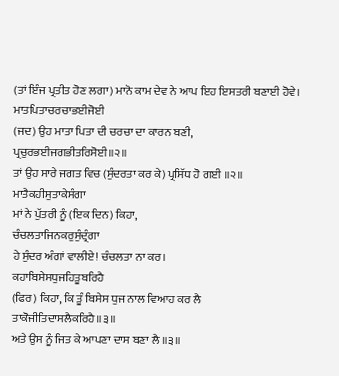(ਤਾਂ ਇੰਜ ਪ੍ਰਤੀਤ ਹੋਣ ਲਗਾ) ਮਾਨੋ ਕਾਮ ਦੇਵ ਨੇ ਆਪ ਇਹ ਇਸਤਰੀ ਬਣਾਈ ਹੋਵੇ।
ਮਾਤਪਿਤਾਚਰਚਾਭਈਜੋਈ
(ਜਦ) ਉਹ ਮਾਤਾ ਪਿਤਾ ਦੀ ਚਰਚਾ ਦਾ ਕਾਰਨ ਬਣੀ,
ਪ੍ਰਚੁਰਭਈਜਗਭੀਤਰਿਸੋਈ॥੨॥
ਤਾਂ ਉਹ ਸਾਰੇ ਜਗਤ ਵਿਚ (ਸੁੰਦਰਤਾ ਕਰ ਕੇ) ਪ੍ਰਸਿੱਧ ਹੋ ਗਈ ॥੨॥
ਮਾਤੈਕਹੀਸੁਤਾਕੇਸੰਗਾ
ਮਾਂ ਨੇ ਪੁੱਤਰੀ ਨੂੰ (ਇਕ ਦਿਨ) ਕਿਹਾ,
ਚੰਚਲਤਾਜਿਨਕਰੁਸੁੰਦ੍ਰੰਗਾ
ਹੇ ਸੁੰਦਰ ਅੰਗਾਂ ਵਾਲੀਏ! ਚੰਚਲਤਾ ਨਾ ਕਰ।
ਕਹਾਬਿਸੇਸਧੁਜਹਿਤੂਬਰਿਹੈ
(ਫਿਰ) ਕਿਹਾ, ਕਿ ਤੂੰ ਬਿਸੇਸ ਧੁਜ ਨਾਲ ਵਿਆਹ ਕਰ ਲੈ
ਤਾਕੋਜੀਤਿਦਾਸਲੈਕਰਿਹੈ॥੩॥
ਅਤੇ ਉਸ ਨੂੰ ਜਿਤ ਕੇ ਆਪਣਾ ਦਾਸ ਬਣਾ ਲੈ ॥੩॥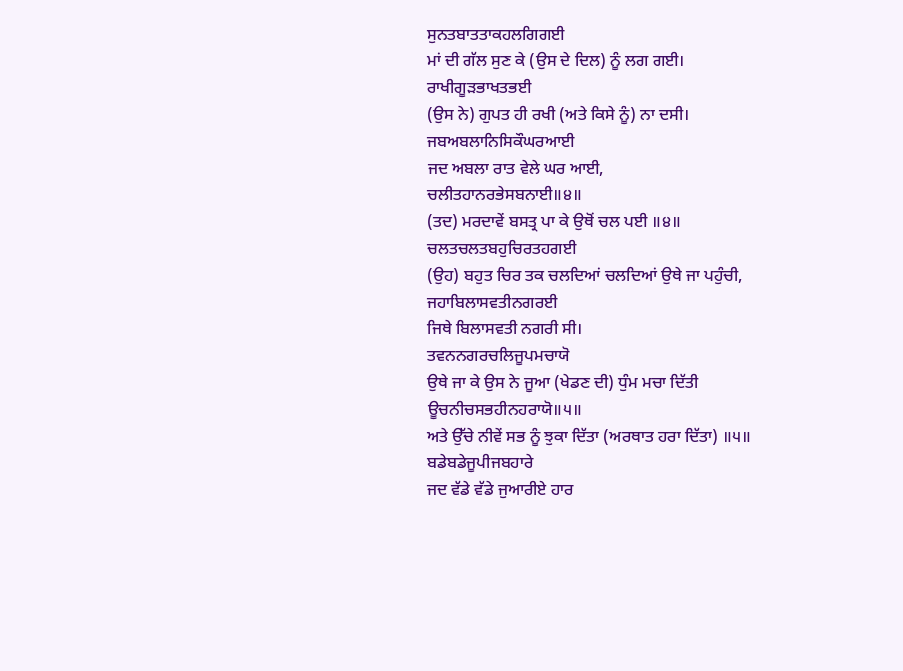ਸੁਨਤਬਾਤਤਾਕਹਲਗਿਗਈ
ਮਾਂ ਦੀ ਗੱਲ ਸੁਣ ਕੇ (ਉਸ ਦੇ ਦਿਲ) ਨੂੰ ਲਗ ਗਈ।
ਰਾਖੀਗੂੜਭਾਖਤਭਈ
(ਉਸ ਨੇ) ਗੁਪਤ ਹੀ ਰਖੀ (ਅਤੇ ਕਿਸੇ ਨੂੰ) ਨਾ ਦਸੀ।
ਜਬਅਬਲਾਨਿਸਿਕੌਘਰਆਈ
ਜਦ ਅਬਲਾ ਰਾਤ ਵੇਲੇ ਘਰ ਆਈ,
ਚਲੀਤਹਾਨਰਭੇਸਬਨਾਈ॥੪॥
(ਤਦ) ਮਰਦਾਵੇਂ ਬਸਤ੍ਰ ਪਾ ਕੇ ਉਥੋਂ ਚਲ ਪਈ ॥੪॥
ਚਲਤਚਲਤਬਹੁਚਿਰਤਹਗਈ
(ਉਹ) ਬਹੁਤ ਚਿਰ ਤਕ ਚਲਦਿਆਂ ਚਲਦਿਆਂ ਉਥੇ ਜਾ ਪਹੁੰਚੀ,
ਜਹਾਬਿਲਾਸਵਤੀਨਗਰਈ
ਜਿਥੇ ਬਿਲਾਸਵਤੀ ਨਗਰੀ ਸੀ।
ਤਵਨਨਗਰਚਲਿਜੂਪਮਚਾਯੋ
ਉਥੇ ਜਾ ਕੇ ਉਸ ਨੇ ਜੂਆ (ਖੇਡਣ ਦੀ) ਧੁੰਮ ਮਚਾ ਦਿੱਤੀ
ਊਚਨੀਚਸਭਹੀਨਹਰਾਯੋ॥੫॥
ਅਤੇ ਉੱਚੇ ਨੀਵੇਂ ਸਭ ਨੂੰ ਝੁਕਾ ਦਿੱਤਾ (ਅਰਥਾਤ ਹਰਾ ਦਿੱਤਾ) ॥੫॥
ਬਡੇਬਡੇਜੂਪੀਜਬਹਾਰੇ
ਜਦ ਵੱਡੇ ਵੱਡੇ ਜੁਆਰੀਏ ਹਾਰ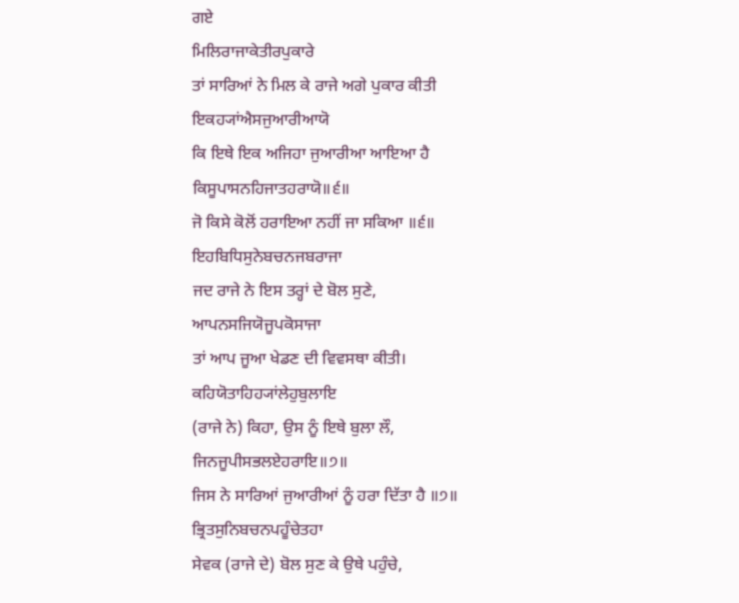ਗਏ
ਮਿਲਿਰਾਜਾਕੇਤੀਰਪੁਕਾਰੇ
ਤਾਂ ਸਾਰਿਆਂ ਨੇ ਮਿਲ ਕੇ ਰਾਜੇ ਅਗੇ ਪੁਕਾਰ ਕੀਤੀ
ਇਕਹ੍ਯਾਂਐਸਜੁਆਰੀਆਯੋ
ਕਿ ਇਥੇ ਇਕ ਅਜਿਹਾ ਜੁਆਰੀਆ ਆਇਆ ਹੈ
ਕਿਸੂਪਾਸਨਹਿਜਾਤਹਰਾਯੋ॥੬॥
ਜੋ ਕਿਸੇ ਕੋਲੋਂ ਹਰਾਇਆ ਨਹੀਂ ਜਾ ਸਕਿਆ ॥੬॥
ਇਹਬਿਧਿਸੁਨੇਬਚਨਜਬਰਾਜਾ
ਜਦ ਰਾਜੇ ਨੇ ਇਸ ਤਰ੍ਹਾਂ ਦੇ ਬੋਲ ਸੁਣੇ,
ਆਪਨਸਜਿਯੋਜੂਪਕੋਸਾਜਾ
ਤਾਂ ਆਪ ਜੂਆ ਖੇਡਣ ਦੀ ਵਿਵਸਥਾ ਕੀਤੀ।
ਕਹਿਯੋਤਾਹਿਹ੍ਯਾਂਲੇਹੁਬੁਲਾਇ
(ਰਾਜੇ ਨੇ) ਕਿਹਾ, ਉਸ ਨੂੰ ਇਥੇ ਬੁਲਾ ਲੌ,
ਜਿਨਜੂਪੀਸਭਲਏਹਰਾਇ॥੭॥
ਜਿਸ ਨੇ ਸਾਰਿਆਂ ਜੁਆਰੀਆਂ ਨੂੰ ਹਰਾ ਦਿੱਤਾ ਹੈ ॥੭॥
ਭ੍ਰਿਤਸੁਨਿਬਚਨਪਹੂੰਚੇਤਹਾ
ਸੇਵਕ (ਰਾਜੇ ਦੇ) ਬੋਲ ਸੁਣ ਕੇ ਉਥੇ ਪਹੁੰਚੇ,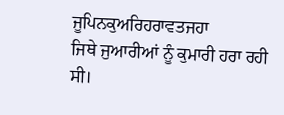ਜੂਪਿਨਕੁਅਰਿਹਰਾਵਤਜਹਾ
ਜਿਥੇ ਜੁਆਰੀਆਂ ਨੂੰ ਕੁਮਾਰੀ ਹਰਾ ਰਹੀ ਸੀ।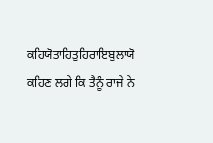ਕਹਿਯੋਤਾਹਿਤੁਹਿਰਾਇਬੁਲਾਯੋ
ਕਹਿਣ ਲਗੇ ਕਿ ਤੈਨੂੰ ਰਾਜੇ ਨੇ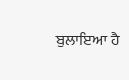ਬੁਲਾਇਆ ਹੈ